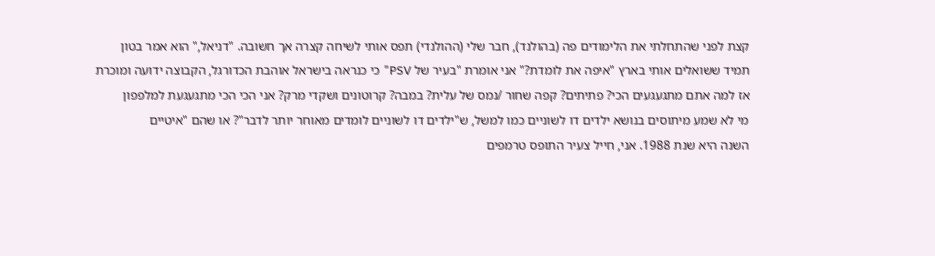קצת לפני שהתחלתי את הלימודים פה (בהולנד), חבר שלי (ההולנדי) תפס אותי לשיחה קצרה אך חשובה. "דניאל," הוא אמר בטון
תמיד ששואלים אותי בארץ "איפה את לומדת?" אני אומרת "בעיר של PSV" כי כנראה בישראל אוהבת הכדורגל, הקבוצה ידועה ומוכרת
אז למה אתם מתגעגעים הכי? פתיתים? קפה שחור /נמס של עלית? במבה? קרוטונים ושקדי מרק? אני הכי הכי מתגעגעת למלפפון
מי לא שמע מיתוסים בנושא ילדים דו לשוניים כמו למשל, ש"ילדים דו לשוניים לומדים מאוחר יותר לדבר"? או שהם "איטיים
השנה היא שנת 1988. אני, חייל צעיר התופס טרמפים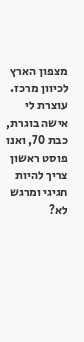מצפון הארץ לכיוון מרכז. עוצרת לי אישה בוגרת, כבת 70, ואנו
פוסט ראשון צריך להיות חגיגי ומרגש לא?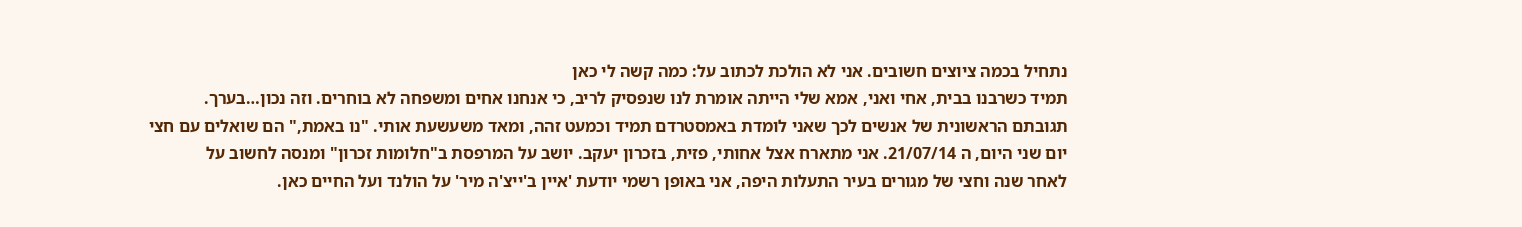נתחיל בכמה ציוצים חשובים. אני לא הולכת לכתוב על: כמה קשה לי כאן
תמיד כשרבנו בבית, אחי ואני, אמא שלי הייתה אומרת לנו שנפסיק לריב, כי אנחנו אחים ומשפחה לא בוחרים. וזה נכון…בערך.
תגובתם הראשונית של אנשים לכך שאני לומדת באמסטרדם תמיד וכמעט זהה, ומאד משעשעת אותי. "נו באמת," הם שואלים עם חצי
יום שני היום, ה 21/07/14. אני מתארח אצל אחותי, פזית, בזכרון יעקב. יושב על המרפסת ב"חלומות זכרון" ומנסה לחשוב על
לאחר שנה וחצי של מגורים בעיר התעלות היפה, אני באופן רשמי יודעת 'איין ב'ייצ'ה מיר' על הולנד ועל החיים כאן.